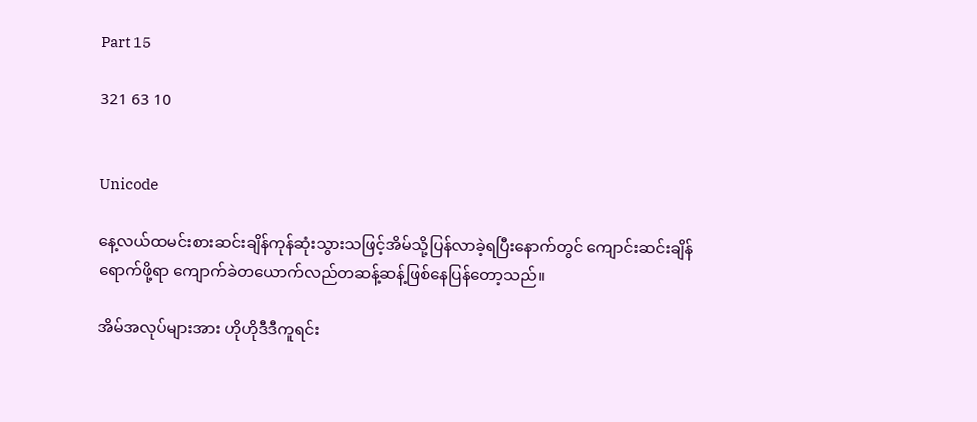Part 15

321 63 10


Unicode

နေ့လယ်ထမင်းစားဆင်းချိန်ကုန်ဆုံးသွားသဖြင့်အိမ်သို့ပြန်လာခဲ့ရပြီးနောက်တွင် ကျောင်းဆင်းချိန်ရောက်ဖို့ရာ ကျောက်ခဲတယောက်လည်တဆန့်ဆန့်ဖြစ်နေပြန်တော့သည်။

အိမ်အလုပ်များအား ဟိုဟိုဒီဒီကူရင်း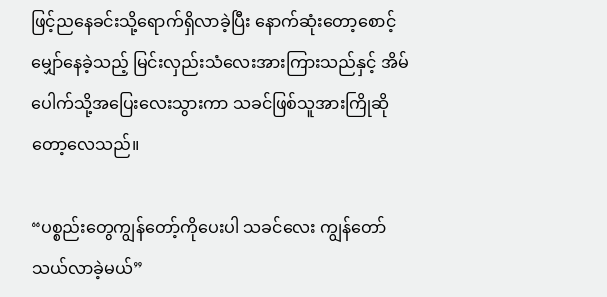ဖြင့်ညနေခင်းသို့ရောက်ရှိလာခဲ့ပြီး နောက်ဆုံးတော့စောင့်မျှော်နေခဲ့သည့် မြင်းလှည်းသံလေးအားကြားသည်နှင့် အိမ်ပေါက်သို့အပြေးလေးသွားကာ သခင်ဖြစ်သူအားကြိုဆိုတော့လေသည်။

“ပစ္စည်းတွေကျွန်တော့်ကိုပေးပါ သခင်လေး ကျွန်တော်သယ်လာခဲ့မယ်”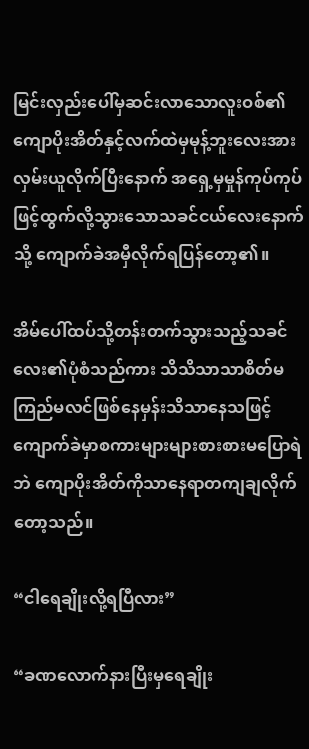မြင်းလှည်းပေါ်မှဆင်းလာသောလူးဝစ်၏ ကျောပိုးအိတ်နှင့်လက်ထဲမှမုန့်ဘူးလေးအား လှမ်းယူလိုက်ပြီးနောက် အရှေ့မှမှုန်ကုပ်ကုပ်ဖြင့်ထွက်လို့သွားသောသခင်ငယ်လေးနောက်သို့ ကျောက်ခဲအမှီလိုက်ရပြန်တော့၏။

အိမ်ပေါ်ထပ်သို့တန်းတက်သွားသည့်သခင်လေး၏ပုံစံသည်ကား သိသိသာသာစိတ်မကြည်မလင်ဖြစ်နေမှန်းသိသာနေသဖြင့် ကျောက်ခဲမှာစကားများများစားစားမပြောရဲဘဲ ကျောပိုးအိတ်ကိုသာနေရာတကျချလိုက်တော့သည်။

“ငါရေချိုးလို့ရပြီလား”

“ခဏလောက်နားပြီးမှရေချိုး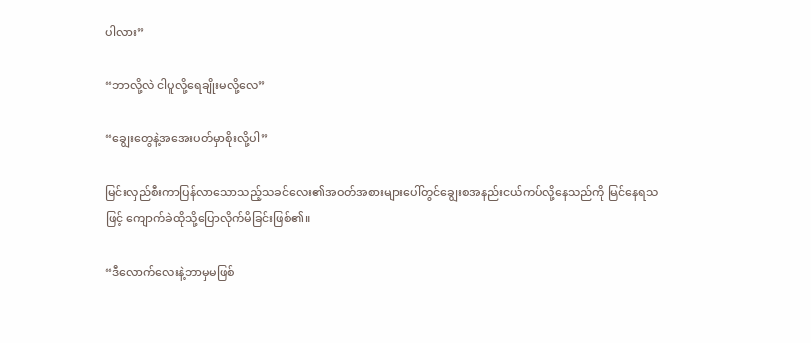ပါလား”

“ဘာလို့လဲ ငါပူလို့ရေချိုးမလို့လေ”

“ချွေးတွေနဲ့အအေးပတ်မှာစိုးလို့ပါ”

မြင်းလှည်စီးကာပြန်လာသောသည့်သခင်လေး၏အဝတ်အစားများပေါ်တွင်ချွေးစအနည်းငယ်ကပ်လို့နေသည်ကို မြင်နေရသဖြင့် ကျောက်ခဲထိုသို့ပြောလိုက်မိခြင်းဖြစ်၏။

“ဒီလောက်လေးနဲ့ဘာမှမဖြစ်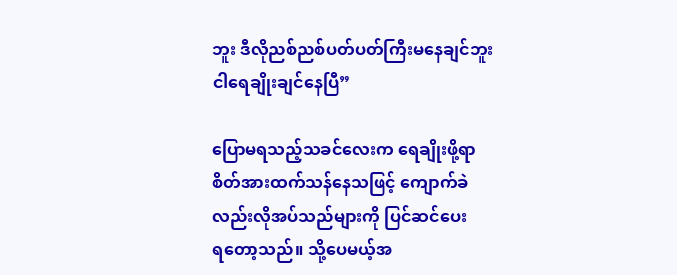ဘူး ဒီလိုညစ်ညစ်ပတ်ပတ်ကြီးမနေချင်ဘူး ငါရေချိုးချင်နေပြီ”

ပြောမရသည့်သခင်လေးက ရေချိုးဖို့ရာစိတ်အားထက်သန်နေသဖြင့် ကျောက်ခဲလည်းလိုအပ်သည်များကို ပြင်ဆင်ပေးရ‌တော့သည်။ သို့ပေမယ့်အ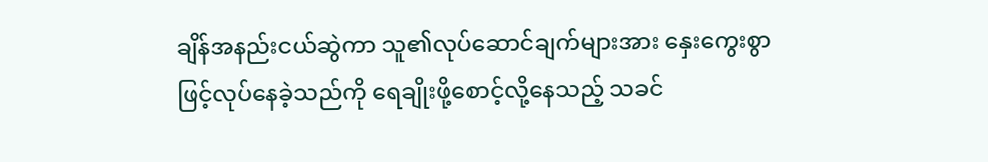ချိန်အနည်းငယ်ဆွဲကာ သူ၏လုပ်ဆောင်ချက်များအား ‌နှေးကွေးစွာဖြင့်လုပ်နေခဲ့သည်ကို ရေချိုးဖို့စောင့်လို့နေသည့် သခင်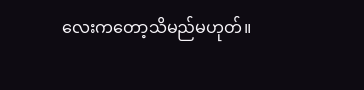လေးကတော့သိမည်မဟုတ်။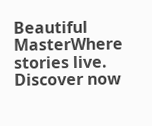Beautiful  MasterWhere stories live. Discover now